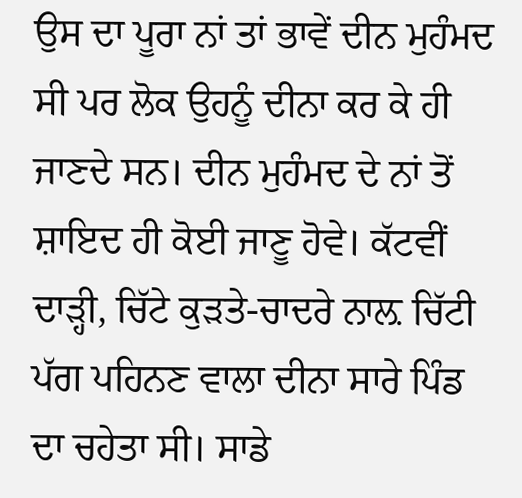ਉਸ ਦਾ ਪੂਰਾ ਨਾਂ ਤਾਂ ਭਾਵੇਂ ਦੀਨ ਮੁਹੰਮਦ ਸੀ ਪਰ ਲੋਕ ਉਹਨੂੰ ਦੀਨਾ ਕਰ ਕੇ ਹੀ ਜਾਣਦੇ ਸਨ। ਦੀਨ ਮੁਹੰਮਦ ਦੇ ਨਾਂ ਤੋਂ ਸ਼ਾਇਦ ਹੀ ਕੋਈ ਜਾਣੂ ਹੋਵੇ। ਕੱਟਵੀਂ ਦਾੜ੍ਹੀ, ਚਿੱਟੇ ਕੁੜਤੇ-ਚਾਦਰੇ ਨਾਲ਼ ਚਿੱਟੀ ਪੱਗ ਪਹਿਨਣ ਵਾਲਾ ਦੀਨਾ ਸਾਰੇ ਪਿੰਡ ਦਾ ਚਹੇਤਾ ਸੀ। ਸਾਡੇ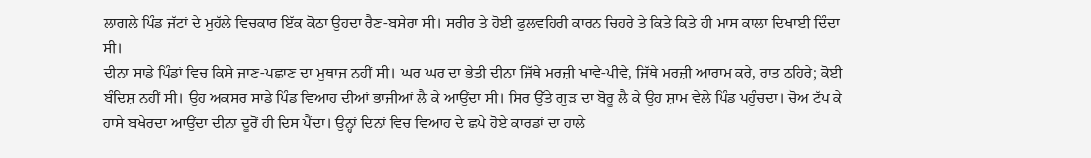ਲਾਗਲੇ ਪਿੰਡ ਜੱਟਾਂ ਦੇ ਮੁਹੱਲੇ ਵਿਚਕਾਰ ਇੱਕ ਕੋਠਾ ਉਹਦਾ ਰੈਣ-ਬਸੇਰਾ ਸੀ। ਸਰੀਰ ਤੇ ਹੋਈ ਫੁਲਵਹਿਰੀ ਕਾਰਨ ਚਿਹਰੇ ਤੇ ਕਿਤੇ ਕਿਤੇ ਹੀ ਮਾਸ ਕਾਲਾ ਦਿਖਾਈ ਦਿੰਦਾ ਸੀ।
ਦੀਨਾ ਸਾਡੇ ਪਿੰਡਾਂ ਵਿਚ ਕਿਸੇ ਜਾਣ-ਪਛਾਣ ਦਾ ਮੁਥਾਜ ਨਹੀਂ ਸੀ। ਘਰ ਘਰ ਦਾ ਭੇਤੀ ਦੀਨਾ ਜਿੱਥੇ ਮਰਜ਼ੀ ਖਾਵੇ-ਪੀਵੇ, ਜਿੱਥੇ ਮਰਜ਼ੀ ਆਰਾਮ ਕਰੇ, ਰਾਤ ਠਹਿਰੇ; ਕੋਈ ਬੰਦਿਸ਼ ਨਹੀਂ ਸੀ। ਉਹ ਅਕਸਰ ਸਾਡੇ ਪਿੰਡ ਵਿਆਹ ਦੀਆਂ ਭਾਜੀਆਂ ਲੈ ਕੇ ਆਉਂਦਾ ਸੀ। ਸਿਰ ਉੱਤੇ ਗੁੜ ਦਾ ਬੋਰੂ ਲੈ ਕੇ ਉਹ ਸ਼ਾਮ ਵੇਲੇ ਪਿੰਡ ਪਹੁੰਚਦਾ। ਚੋਅ ਟੱਪ ਕੇ ਹਾਸੇ ਬਖੇਰਦਾ ਆਉਂਦਾ ਦੀਨਾ ਦੂਰੋਂ ਹੀ ਦਿਸ ਪੈਂਦਾ। ਉਨ੍ਹਾਂ ਦਿਨਾਂ ਵਿਚ ਵਿਆਹ ਦੇ ਛਪੇ ਹੋਏ ਕਾਰਡਾਂ ਦਾ ਹਾਲੇ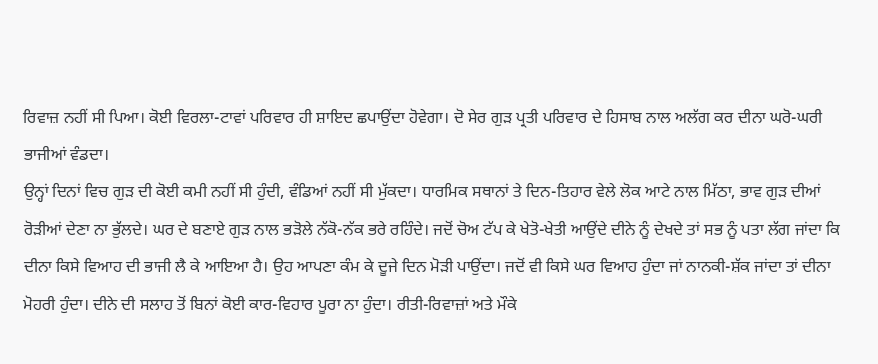ਰਿਵਾਜ਼ ਨਹੀਂ ਸੀ ਪਿਆ। ਕੋਈ ਵਿਰਲਾ-ਟਾਵਾਂ ਪਰਿਵਾਰ ਹੀ ਸ਼ਾਇਦ ਛਪਾਉਂਦਾ ਹੋਵੇਗਾ। ਦੋ ਸੇਰ ਗੁੜ ਪ੍ਰਤੀ ਪਰਿਵਾਰ ਦੇ ਹਿਸਾਬ ਨਾਲ ਅਲੱਗ ਕਰ ਦੀਨਾ ਘਰੋ-ਘਰੀ ਭਾਜੀਆਂ ਵੰਡਦਾ।
ਉਨ੍ਹਾਂ ਦਿਨਾਂ ਵਿਚ ਗੁੜ ਦੀ ਕੋਈ ਕਮੀ ਨਹੀਂ ਸੀ ਹੁੰਦੀ, ਵੰਡਿਆਂ ਨਹੀਂ ਸੀ ਮੁੱਕਦਾ। ਧਾਰਮਿਕ ਸਥਾਨਾਂ ਤੇ ਦਿਨ-ਤਿਹਾਰ ਵੇਲੇ ਲੋਕ ਆਟੇ ਨਾਲ ਮਿੱਠਾ, ਭਾਵ ਗੁੜ ਦੀਆਂ ਰੋੜੀਆਂ ਦੇਣਾ ਨਾ ਭੁੱਲਦੇ। ਘਰ ਦੇ ਬਣਾਏ ਗੁੜ ਨਾਲ ਭੜੋਲੇ ਨੱਕੋ-ਨੱਕ ਭਰੇ ਰਹਿੰਦੇ। ਜਦੋਂ ਚੋਅ ਟੱਪ ਕੇ ਖੇਤੋ-ਖੇਤੀ ਆਉਂਦੇ ਦੀਨੇ ਨੂੰ ਦੇਖਦੇ ਤਾਂ ਸਭ ਨੂੰ ਪਤਾ ਲੱਗ ਜਾਂਦਾ ਕਿ ਦੀਨਾ ਕਿਸੇ ਵਿਆਹ ਦੀ ਭਾਜੀ ਲੈ ਕੇ ਆਇਆ ਹੈ। ਉਹ ਆਪਣਾ ਕੰਮ ਕੇ ਦੂਜੇ ਦਿਨ ਮੋੜੀ ਪਾਉਂਦਾ। ਜਦੋਂ ਵੀ ਕਿਸੇ ਘਰ ਵਿਆਹ ਹੁੰਦਾ ਜਾਂ ਨਾਨਕੀ-ਸ਼ੱਕ ਜਾਂਦਾ ਤਾਂ ਦੀਨਾ ਮੋਹਰੀ ਹੁੰਦਾ। ਦੀਨੇ ਦੀ ਸਲਾਹ ਤੋਂ ਬਿਨਾਂ ਕੋਈ ਕਾਰ-ਵਿਹਾਰ ਪੂਰਾ ਨਾ ਹੁੰਦਾ। ਰੀਤੀ-ਰਿਵਾਜ਼ਾਂ ਅਤੇ ਮੌਕੇ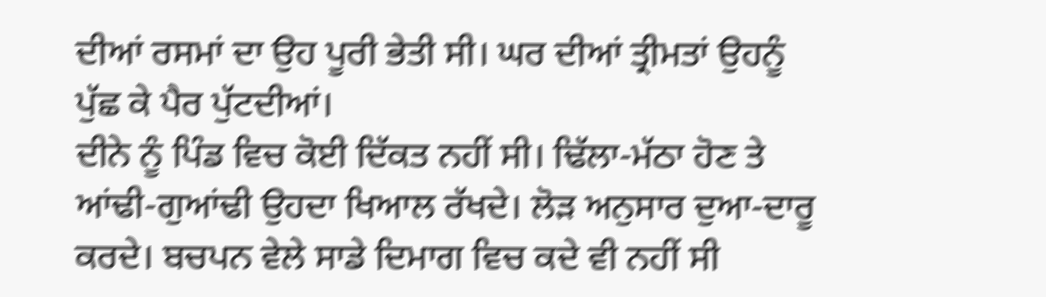ਦੀਆਂ ਰਸਮਾਂ ਦਾ ਉਹ ਪੂਰੀ ਭੇਤੀ ਸੀ। ਘਰ ਦੀਆਂ ਤ੍ਰੀਮਤਾਂ ਉਹਨੂੰ ਪੁੱਛ ਕੇ ਪੈਰ ਪੁੱਟਦੀਆਂ।
ਦੀਨੇ ਨੂੰ ਪਿੰਡ ਵਿਚ ਕੋਈ ਦਿੱਕਤ ਨਹੀਂ ਸੀ। ਢਿੱਲਾ-ਮੱਠਾ ਹੋਣ ਤੇ ਆਂਢੀ-ਗੁਆਂਢੀ ਉਹਦਾ ਖਿਆਲ ਰੱਖਦੇ। ਲੋੜ ਅਨੁਸਾਰ ਦੁਆ-ਦਾਰੂ ਕਰਦੇ। ਬਚਪਨ ਵੇਲੇ ਸਾਡੇ ਦਿਮਾਗ ਵਿਚ ਕਦੇ ਵੀ ਨਹੀਂ ਸੀ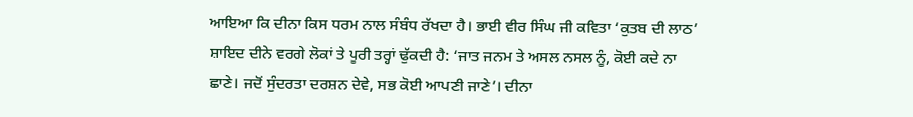ਆਇਆ ਕਿ ਦੀਨਾ ਕਿਸ ਧਰਮ ਨਾਲ ਸੰਬੰਧ ਰੱਖਦਾ ਹੈ। ਭਾਈ ਵੀਰ ਸਿੰਘ ਜੀ ਕਵਿਤਾ ‘ਕੁਤਬ ਦੀ ਲਾਠ’ ਸ਼ਾਇਦ ਦੀਨੇ ਵਰਗੇ ਲੋਕਾਂ ਤੇ ਪੂਰੀ ਤਰ੍ਹਾਂ ਢੁੱਕਦੀ ਹੈ: ‘ਜਾਤ ਜਨਮ ਤੇ ਅਸਲ ਨਸਲ ਨੂੰ, ਕੋਈ ਕਦੇ ਨਾ ਛਾਣੇ। ਜਦੋਂ ਸੁੰਦਰਤਾ ਦਰਸ਼ਨ ਦੇਵੇ, ਸਭ ਕੋਈ ਆਪਣੀ ਜਾਣੇ’। ਦੀਨਾ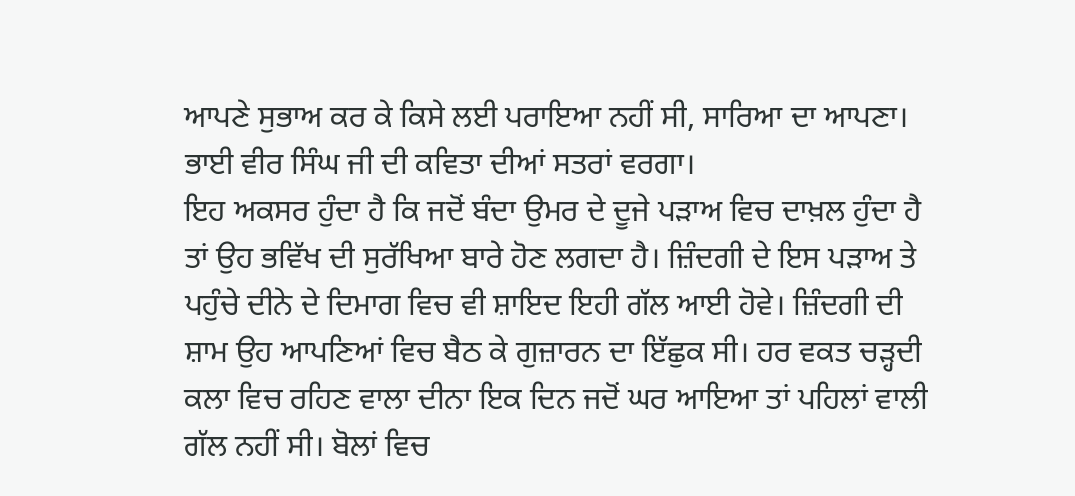ਆਪਣੇ ਸੁਭਾਅ ਕਰ ਕੇ ਕਿਸੇ ਲਈ ਪਰਾਇਆ ਨਹੀਂ ਸੀ, ਸਾਰਿਆ ਦਾ ਆਪਣਾ। ਭਾਈ ਵੀਰ ਸਿੰਘ ਜੀ ਦੀ ਕਵਿਤਾ ਦੀਆਂ ਸਤਰਾਂ ਵਰਗਾ।
ਇਹ ਅਕਸਰ ਹੁੰਦਾ ਹੈ ਕਿ ਜਦੋਂ ਬੰਦਾ ਉਮਰ ਦੇ ਦੂਜੇ ਪੜਾਅ ਵਿਚ ਦਾਖ਼ਲ ਹੁੰਦਾ ਹੈ ਤਾਂ ਉਹ ਭਵਿੱਖ ਦੀ ਸੁਰੱਖਿਆ ਬਾਰੇ ਹੋਣ ਲਗਦਾ ਹੈ। ਜ਼ਿੰਦਗੀ ਦੇ ਇਸ ਪੜਾਅ ਤੇ ਪਹੁੰਚੇ ਦੀਨੇ ਦੇ ਦਿਮਾਗ ਵਿਚ ਵੀ ਸ਼ਾਇਦ ਇਹੀ ਗੱਲ ਆਈ ਹੋਵੇ। ਜ਼ਿੰਦਗੀ ਦੀ ਸ਼ਾਮ ਉਹ ਆਪਣਿਆਂ ਵਿਚ ਬੈਠ ਕੇ ਗੁਜ਼ਾਰਨ ਦਾ ਇੱਛੁਕ ਸੀ। ਹਰ ਵਕਤ ਚੜ੍ਹਦੀ ਕਲਾ ਵਿਚ ਰਹਿਣ ਵਾਲਾ ਦੀਨਾ ਇਕ ਦਿਨ ਜਦੋਂ ਘਰ ਆਇਆ ਤਾਂ ਪਹਿਲਾਂ ਵਾਲੀ ਗੱਲ ਨਹੀਂ ਸੀ। ਬੋਲਾਂ ਵਿਚ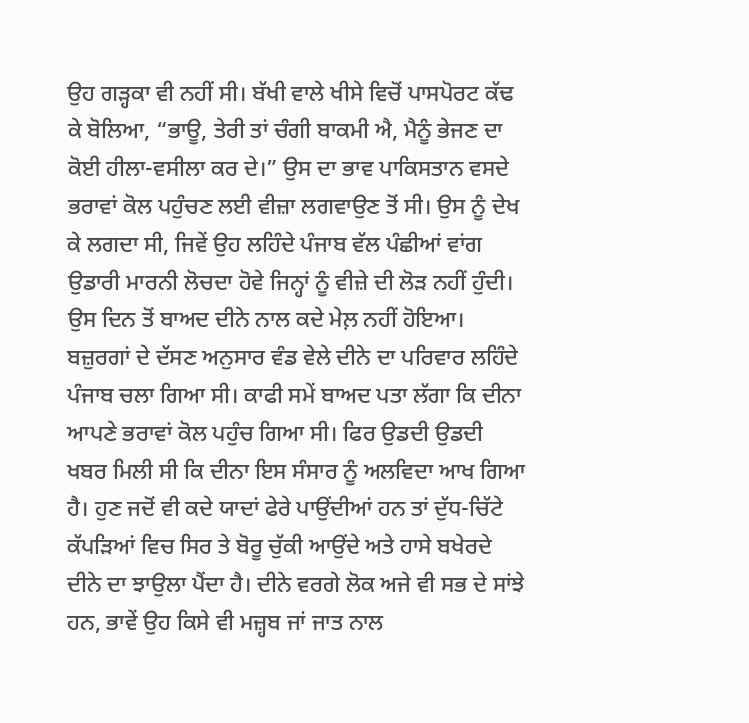ਉਹ ਗੜ੍ਹਕਾ ਵੀ ਨਹੀਂ ਸੀ। ਬੱਖੀ ਵਾਲੇ ਖੀਸੇ ਵਿਚੋਂ ਪਾਸਪੋਰਟ ਕੱਢ ਕੇ ਬੋਲਿਆ, “ਭਾਊ, ਤੇਰੀ ਤਾਂ ਚੰਗੀ ਬਾਕਮੀ ਐ, ਮੈਨੂੰ ਭੇਜਣ ਦਾ ਕੋਈ ਹੀਲਾ-ਵਸੀਲਾ ਕਰ ਦੇ।” ਉਸ ਦਾ ਭਾਵ ਪਾਕਿਸਤਾਨ ਵਸਦੇ ਭਰਾਵਾਂ ਕੋਲ ਪਹੁੰਚਣ ਲਈ ਵੀਜ਼ਾ ਲਗਵਾਉਣ ਤੋਂ ਸੀ। ਉਸ ਨੂੰ ਦੇਖ ਕੇ ਲਗਦਾ ਸੀ, ਜਿਵੇਂ ਉਹ ਲਹਿੰਦੇ ਪੰਜਾਬ ਵੱਲ ਪੰਛੀਆਂ ਵਾਂਗ ਉਡਾਰੀ ਮਾਰਨੀ ਲੋਚਦਾ ਹੋਵੇ ਜਿਨ੍ਹਾਂ ਨੂੰ ਵੀਜ਼ੇ ਦੀ ਲੋੜ ਨਹੀਂ ਹੁੰਦੀ। ਉਸ ਦਿਨ ਤੋਂ ਬਾਅਦ ਦੀਨੇ ਨਾਲ ਕਦੇ ਮੇਲ਼ ਨਹੀਂ ਹੋਇਆ।
ਬਜ਼ੁਰਗਾਂ ਦੇ ਦੱਸਣ ਅਨੁਸਾਰ ਵੰਡ ਵੇਲੇ ਦੀਨੇ ਦਾ ਪਰਿਵਾਰ ਲਹਿੰਦੇ ਪੰਜਾਬ ਚਲਾ ਗਿਆ ਸੀ। ਕਾਫੀ ਸਮੇਂ ਬਾਅਦ ਪਤਾ ਲੱਗਾ ਕਿ ਦੀਨਾ ਆਪਣੇ ਭਰਾਵਾਂ ਕੋਲ ਪਹੁੰਚ ਗਿਆ ਸੀ। ਫਿਰ ਉਡਦੀ ਉਡਦੀ ਖਬਰ ਮਿਲੀ ਸੀ ਕਿ ਦੀਨਾ ਇਸ ਸੰਸਾਰ ਨੂੰ ਅਲਵਿਦਾ ਆਖ ਗਿਆ ਹੈ। ਹੁਣ ਜਦੋਂ ਵੀ ਕਦੇ ਯਾਦਾਂ ਫੇਰੇ ਪਾਉਂਦੀਆਂ ਹਨ ਤਾਂ ਦੁੱਧ-ਚਿੱਟੇ ਕੱਪੜਿਆਂ ਵਿਚ ਸਿਰ ਤੇ ਬੋਰੂ ਚੁੱਕੀ ਆਉਂਦੇ ਅਤੇ ਹਾਸੇ ਬਖੇਰਦੇ ਦੀਨੇ ਦਾ ਝਾਉਲਾ ਪੈਂਦਾ ਹੈ। ਦੀਨੇ ਵਰਗੇ ਲੋਕ ਅਜੇ ਵੀ ਸਭ ਦੇ ਸਾਂਝੇ ਹਨ, ਭਾਵੇਂ ਉਹ ਕਿਸੇ ਵੀ ਮਜ਼੍ਹਬ ਜਾਂ ਜਾਤ ਨਾਲ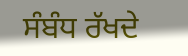ਸੰਬੰਧ ਰੱਖਦੇ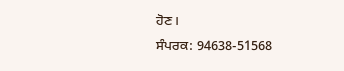ਹੋਣ।
ਸੰਪਰਕ: 94638-51568